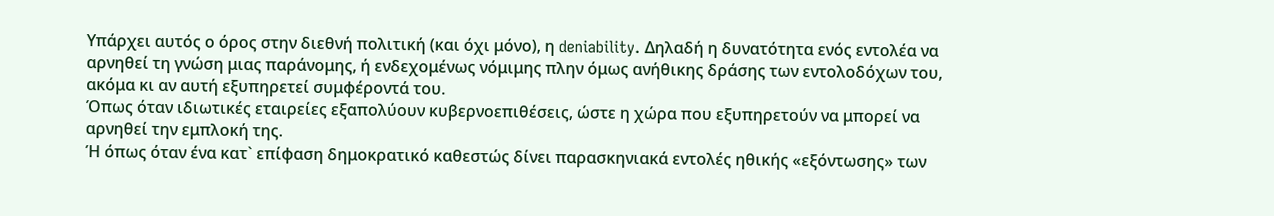Υπάρχει αυτός ο όρος στην διεθνή πολιτική (και όχι μόνο), η deniability. Δηλαδή η δυνατότητα ενός εντολέα να αρνηθεί τη γνώση μιας παράνομης, ή ενδεχομένως νόμιμης πλην όμως ανήθικης δράσης των εντολοδόχων του, ακόμα κι αν αυτή εξυπηρετεί συμφέροντά του.
Όπως όταν ιδιωτικές εταιρείες εξαπολύουν κυβερνοεπιθέσεις, ώστε η χώρα που εξυπηρετούν να μπορεί να αρνηθεί την εμπλοκή της.
Ή όπως όταν ένα κατ` επίφαση δημοκρατικό καθεστώς δίνει παρασκηνιακά εντολές ηθικής «εξόντωσης» των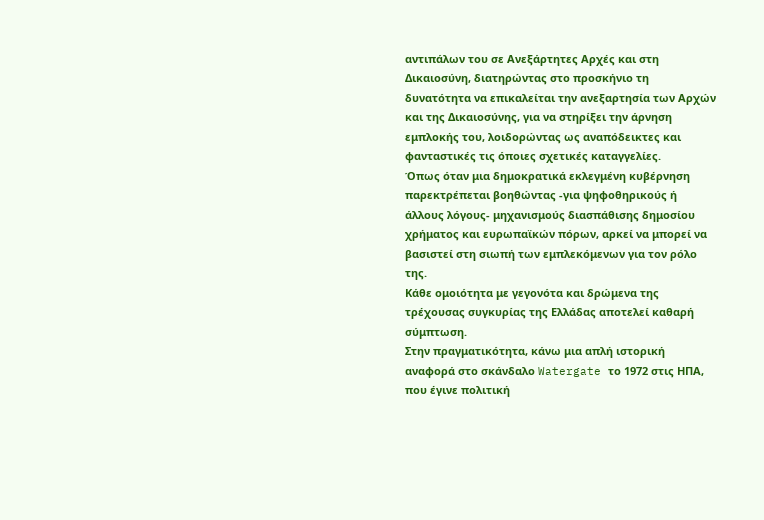αντιπάλων του σε Ανεξάρτητες Αρχές και στη Δικαιοσύνη, διατηρώντας στο προσκήνιο τη δυνατότητα να επικαλείται την ανεξαρτησία των Αρχών και της Δικαιοσύνης, για να στηρίξει την άρνηση εμπλοκής του, λοιδορώντας ως αναπόδεικτες και φανταστικές τις όποιες σχετικές καταγγελίες.
Όπως όταν μια δημοκρατικά εκλεγμένη κυβέρνηση παρεκτρέπεται βοηθώντας -για ψηφοθηρικούς ή άλλους λόγους- μηχανισμούς διασπάθισης δημοσίου χρήματος και ευρωπαϊκών πόρων, αρκεί να μπορεί να βασιστεί στη σιωπή των εμπλεκόμενων για τον ρόλο της.
Κάθε ομοιότητα με γεγονότα και δρώμενα της τρέχουσας συγκυρίας της Ελλάδας αποτελεί καθαρή σύμπτωση.
Στην πραγματικότητα, κάνω μια απλή ιστορική αναφορά στο σκάνδαλο Watergate το 1972 στις ΗΠΑ, που έγινε πολιτική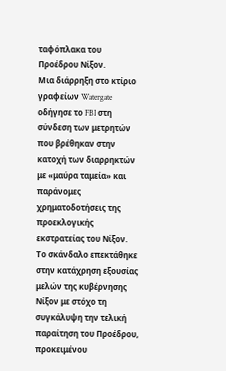ταφόπλακα του Προέδρου Νίξον.
Μια διάρρηξη στο κτίριο γραφείων Watergate οδήγησε το FBI στη σύνδεση των μετρητών που βρέθηκαν στην κατοχή των διαρρηκτών με «μαύρα ταμεία» και παράνομες χρηματοδοτήσεις της προεκλογικής εκστρατείας του Νίξον.
Το σκάνδαλο επεκτάθηκε στην κατάχρηση εξουσίας μελών της κυβέρνησης Νίξον με στόχο τη συγκάλυψη την τελική παραίτηση του Προέδρου, προκειμένου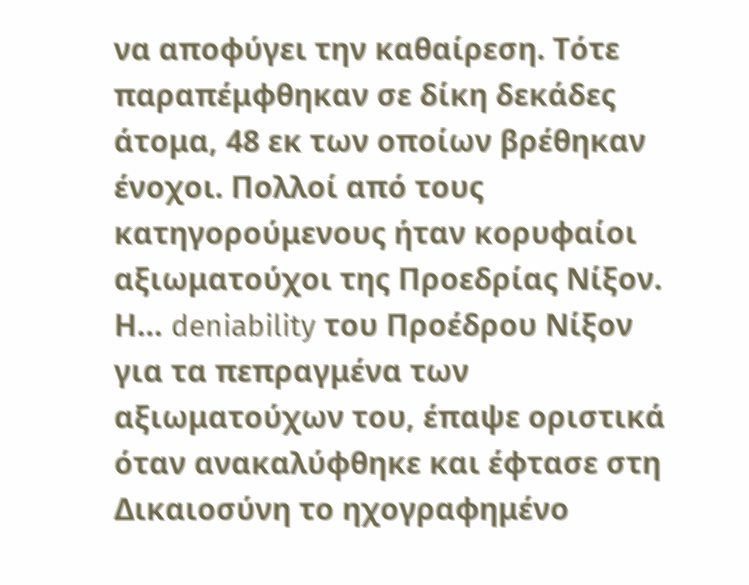να αποφύγει την καθαίρεση. Τότε παραπέμφθηκαν σε δίκη δεκάδες άτομα, 48 εκ των οποίων βρέθηκαν ένοχοι. Πολλοί από τους κατηγορούμενους ήταν κορυφαίοι αξιωματούχοι της Προεδρίας Νίξον.
Η… deniability του Προέδρου Νίξον για τα πεπραγμένα των αξιωματούχων του, έπαψε οριστικά όταν ανακαλύφθηκε και έφτασε στη Δικαιοσύνη το ηχογραφημένο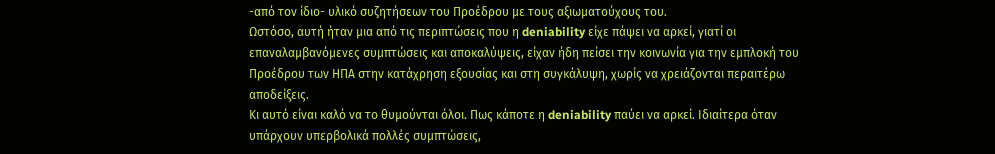-από τον ίδιο- υλικό συζητήσεων του Προέδρου με τους αξιωματούχους του.
Ωστόσο, αυτή ήταν μια από τις περιπτώσεις που η deniability είχε πάψει να αρκεί, γιατί οι επαναλαμβανόμενες συμπτώσεις και αποκαλύψεις, είχαν ήδη πείσει την κοινωνία για την εμπλοκή του Προέδρου των ΗΠΑ στην κατάχρηση εξουσίας και στη συγκάλυψη, χωρίς να χρειάζονται περαιτέρω αποδείξεις.
Κι αυτό είναι καλό να το θυμούνται όλοι. Πως κάποτε η deniability παύει να αρκεί. Ιδιαίτερα όταν υπάρχουν υπερβολικά πολλές συμπτώσεις,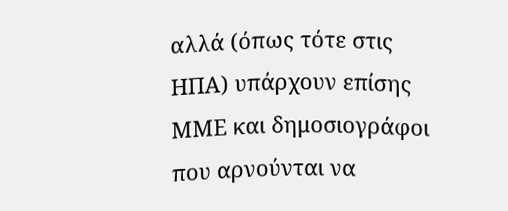αλλά (όπως τότε στις ΗΠΑ) υπάρχουν επίσης ΜΜΕ και δημοσιογράφοι που αρνούνται να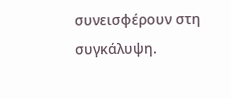συνεισφέρουν στη συγκάλυψη.